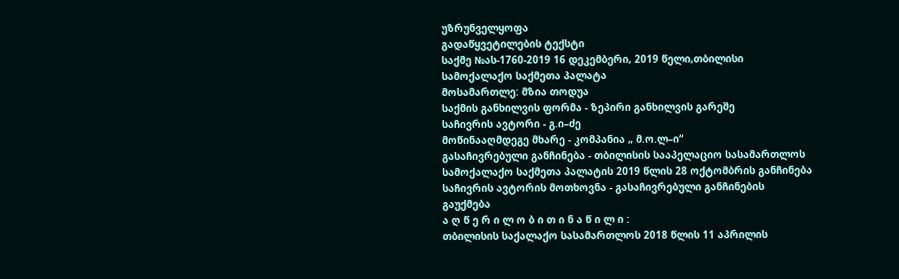უზრუნველყოფა
გადაწყვეტილების ტექსტი
საქმე №ას-1760-2019 16 დეკემბერი, 2019 წელი,თბილისი
სამოქალაქო საქმეთა პალატა
მოსამართლე: მზია თოდუა
საქმის განხილვის ფორმა - ზეპირი განხილვის გარეშე
საჩივრის ავტორი - გ.ი–ძე
მოწინააღმდეგე მხარე - კომპანია „ მ.ო.ლ–ი“
გასაჩივრებული განჩინება - თბილისის სააპელაციო სასამართლოს სამოქალაქო საქმეთა პალატის 2019 წლის 28 ოქტომბრის განჩინება
საჩივრის ავტორის მოთხოვნა - გასაჩივრებული განჩინების გაუქმება
ა ღ წ ე რ ი ლ ო ბ ი თ ი ნ ა წ ი ლ ი :
თბილისის საქალაქო სასამართლოს 2018 წლის 11 აპრილის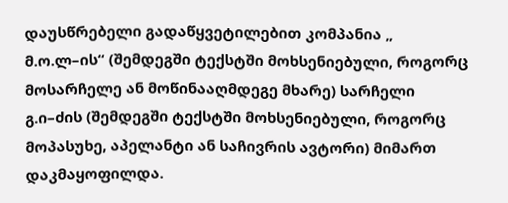დაუსწრებელი გადაწყვეტილებით კომპანია „ მ.ო.ლ–ის“ (შემდეგში ტექსტში მოხსენიებული, როგორც მოსარჩელე ან მოწინააღმდეგე მხარე) სარჩელი გ.ი–ძის (შემდეგში ტექსტში მოხსენიებული, როგორც მოპასუხე, აპელანტი ან საჩივრის ავტორი) მიმართ დაკმაყოფილდა.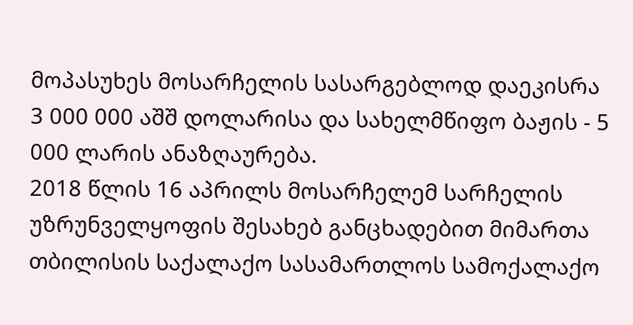მოპასუხეს მოსარჩელის სასარგებლოდ დაეკისრა 3 000 000 აშშ დოლარისა და სახელმწიფო ბაჟის - 5 000 ლარის ანაზღაურება.
2018 წლის 16 აპრილს მოსარჩელემ სარჩელის უზრუნველყოფის შესახებ განცხადებით მიმართა თბილისის საქალაქო სასამართლოს სამოქალაქო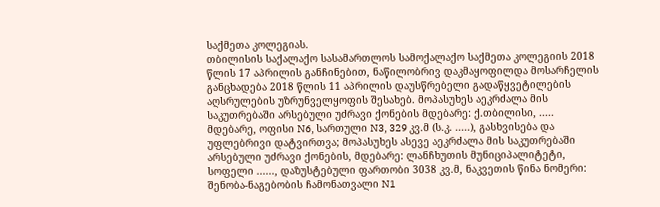საქმეთა კოლეგიას.
თბილისის საქალაქო სასამართლოს სამოქალაქო საქმეთა კოლეგიის 2018 წლის 17 აპრილის განჩინებით, ნაწილობრივ დაკმაყოფილდა მოსარჩელის განცხადება 2018 წლის 11 აპრილის დაუსწრებელი გადაწყვეტილების აღსრულების უზრუნველყოფის შესახებ. მოპასუხეს აეკრძალა მის საკუთრებაში არსებული უძრავი ქონების მდებარე: ქ.თბილისი, ..... მდებარე, ოფისი N6, სართული N3, 329 კვ.მ (ს.კ. .....), გასხვისება და უფლებრივი დატვირთვა; მოპასუხეს ასევე აეკრძალა მის საკუთრებაში არსებული უძრავი ქონების, მდებარე: ლანჩხუთის მუნიციპალიტეტი, სოფელი ......, დაზუსტებული ფართობი 3038 კვ.მ, ნაკვეთის წინა ნომერი: შენობა-ნაგებობის ჩამონათვალი N1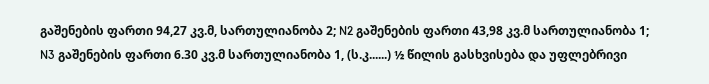გაშენების ფართი 94,27 კვ.მ, სართულიანობა 2; N2 გაშენების ფართი 43,98 კვ.მ სართულიანობა 1; N3 გაშენების ფართი 6.30 კვ.მ სართულიანობა 1, (ს.კ......) ½ წილის გასხვისება და უფლებრივი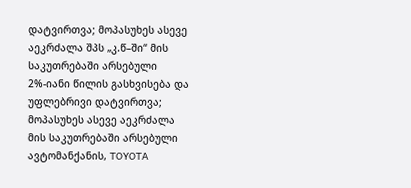დატვირთვა; მოპასუხეს ასევე აეკრძალა შპს „კ.წ–ში“ მის საკუთრებაში არსებული 2%-იანი წილის გასხვისება და უფლებრივი დატვირთვა; მოპასუხეს ასევე აეკრძალა მის საკუთრებაში არსებული ავტომანქანის, TOYOTA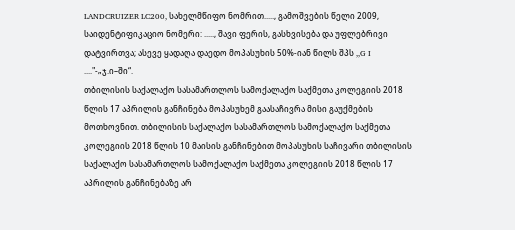LANDCRUIZER LC200, სახელმწიფო ნომრით....., გამოშვების წელი 2009, საიდენტიფიკაციო ნომერი: ....., შავი ფერის, გასხვისება და უფლებრივი დატვირთვა; ასევე ყადაღა დაედო მოპასუხის 50%-იან წილს შპს ,,G I ...."-„ჯ.ი–ში“.
თბილისის საქალაქო სასამართლოს სამოქალაქო საქმეთა კოლეგიის 2018 წლის 17 აპრილის განჩინება მოპასუხემ გაასაჩივრა მისი გაუქმების მოთხოვნით. თბილისის საქალაქო სასამართლოს სამოქალაქო საქმეთა კოლეგიის 2018 წლის 10 მაისის განჩინებით მოპასუხის საჩივარი თბილისის საქალაქო სასამართლოს სამოქალაქო საქმეთა კოლეგიის 2018 წლის 17 აპრილის განჩინებაზე არ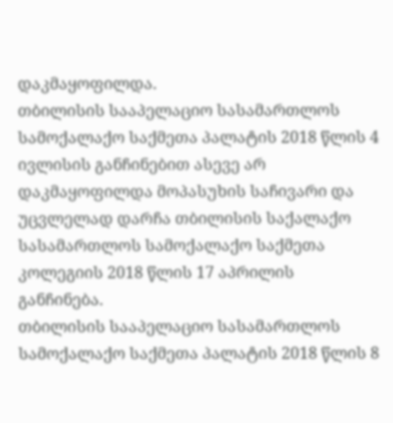დაკმაყოფილდა.
თბილისის სააპელაციო სასამართლოს სამოქალაქო საქმეთა პალატის 2018 წლის 4 ივლისის განჩინებით ასევე არ დაკმაყოფილდა მოპასუხის საჩივარი და უცვლელად დარჩა თბილისის საქალაქო სასამართლოს სამოქალაქო საქმეთა კოლეგიის 2018 წლის 17 აპრილის განჩინება.
თბილისის სააპელაციო სასამართლოს სამოქალაქო საქმეთა პალატის 2018 წლის 8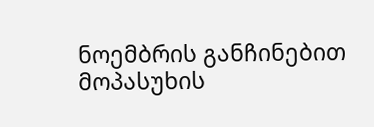ნოემბრის განჩინებით მოპასუხის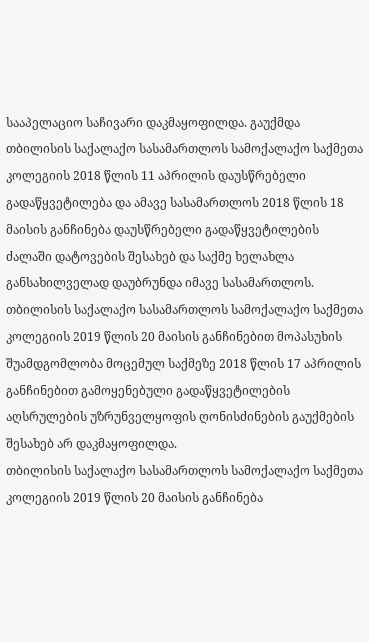სააპელაციო საჩივარი დაკმაყოფილდა. გაუქმდა თბილისის საქალაქო სასამართლოს სამოქალაქო საქმეთა კოლეგიის 2018 წლის 11 აპრილის დაუსწრებელი გადაწყვეტილება და ამავე სასამართლოს 2018 წლის 18 მაისის განჩინება დაუსწრებელი გადაწყვეტილების ძალაში დატოვების შესახებ და საქმე ხელახლა განსახილველად დაუბრუნდა იმავე სასამართლოს.
თბილისის საქალაქო სასამართლოს სამოქალაქო საქმეთა კოლეგიის 2019 წლის 20 მაისის განჩინებით მოპასუხის შუამდგომლობა მოცემულ საქმეზე 2018 წლის 17 აპრილის განჩინებით გამოყენებული გადაწყვეტილების აღსრულების უზრუნველყოფის ღონისძინების გაუქმების შესახებ არ დაკმაყოფილდა.
თბილისის საქალაქო სასამართლოს სამოქალაქო საქმეთა კოლეგიის 2019 წლის 20 მაისის განჩინება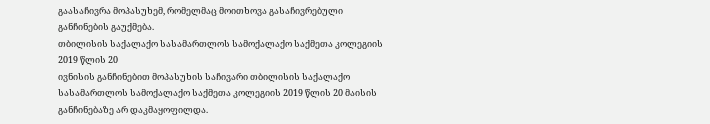გაასაჩივრა მოპასუხემ, რომელმაც მოითხოვა გასაჩივრებული
განჩინების გაუქმება.
თბილისის საქალაქო სასამართლოს სამოქალაქო საქმეთა კოლეგიის 2019 წლის 20
ივნისის განჩინებით მოპასუხის საჩივარი თბილისის საქალაქო სასამართლოს სამოქალაქო საქმეთა კოლეგიის 2019 წლის 20 მაისის განჩინებაზე არ დაკმაყოფილდა.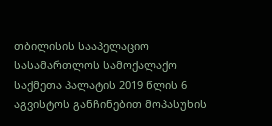თბილისის სააპელაციო სასამართლოს სამოქალაქო საქმეთა პალატის 2019 წლის 6 აგვისტოს განჩინებით მოპასუხის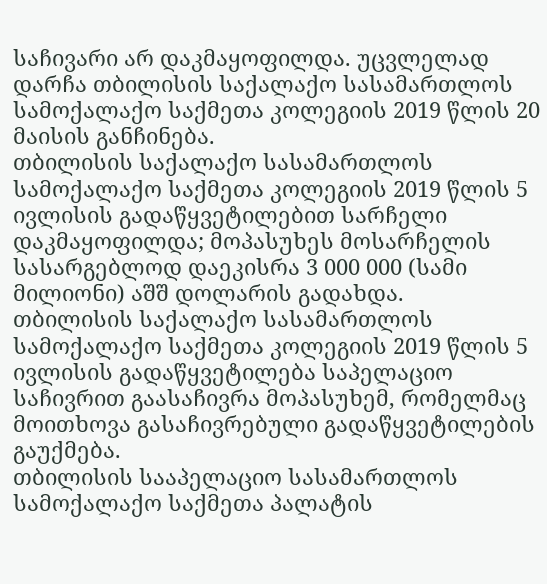საჩივარი არ დაკმაყოფილდა. უცვლელად დარჩა თბილისის საქალაქო სასამართლოს სამოქალაქო საქმეთა კოლეგიის 2019 წლის 20 მაისის განჩინება.
თბილისის საქალაქო სასამართლოს სამოქალაქო საქმეთა კოლეგიის 2019 წლის 5 ივლისის გადაწყვეტილებით სარჩელი დაკმაყოფილდა; მოპასუხეს მოსარჩელის სასარგებლოდ დაეკისრა 3 000 000 (სამი მილიონი) აშშ დოლარის გადახდა.
თბილისის საქალაქო სასამართლოს სამოქალაქო საქმეთა კოლეგიის 2019 წლის 5 ივლისის გადაწყვეტილება საპელაციო საჩივრით გაასაჩივრა მოპასუხემ, რომელმაც მოითხოვა გასაჩივრებული გადაწყვეტილების გაუქმება.
თბილისის სააპელაციო სასამართლოს სამოქალაქო საქმეთა პალატის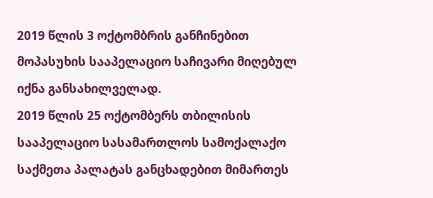2019 წლის 3 ოქტომბრის განჩინებით მოპასუხის სააპელაციო საჩივარი მიღებულ იქნა განსახილველად.
2019 წლის 25 ოქტომბერს თბილისის სააპელაციო სასამართლოს სამოქალაქო საქმეთა პალატას განცხადებით მიმართეს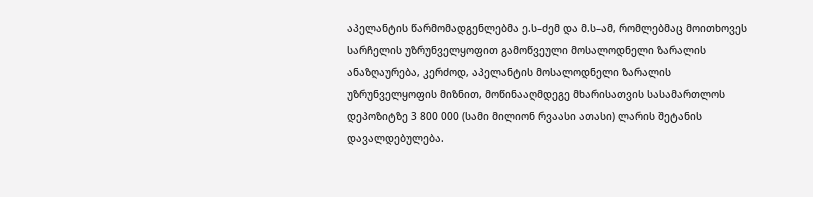აპელანტის წარმომადგენლებმა ე.ს–ძემ და მ.ს–ამ, რომლებმაც მოითხოვეს სარჩელის უზრუნველყოფით გამოწვეული მოსალოდნელი ზარალის ანაზღაურება, კერძოდ, აპელანტის მოსალოდნელი ზარალის უზრუნველყოფის მიზნით, მოწინააღმდეგე მხარისათვის სასამართლოს დეპოზიტზე 3 800 000 (სამი მილიონ რვაასი ათასი) ლარის შეტანის დავალდებულება.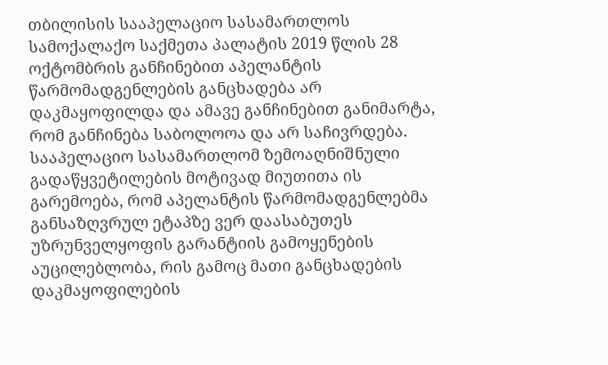თბილისის სააპელაციო სასამართლოს სამოქალაქო საქმეთა პალატის 2019 წლის 28 ოქტომბრის განჩინებით აპელანტის წარმომადგენლების განცხადება არ დაკმაყოფილდა და ამავე განჩინებით განიმარტა, რომ განჩინება საბოლოოა და არ საჩივრდება.
სააპელაციო სასამართლომ ზემოაღნიშნული გადაწყვეტილების მოტივად მიუთითა ის გარემოება, რომ აპელანტის წარმომადგენლებმა განსაზღვრულ ეტაპზე ვერ დაასაბუთეს უზრუნველყოფის გარანტიის გამოყენების აუცილებლობა, რის გამოც მათი განცხადების დაკმაყოფილების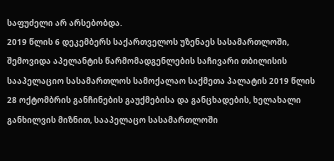საფუძელი არ არსებობდა.
2019 წლის 6 დეკემბერს საქართველოს უზენაეს სასამართლოში, შემოვიდა აპელანტის წარმომადგენლების საჩივარი თბილისის სააპელაციო სასამართლოს სამოქალაო საქმეთა პალატის 2019 წლის 28 ოქტომბრის განჩინების გაუქმებისა და განცხადების, ხელახალი განხილვის მიზნით, სააპელაცო სასამართლოში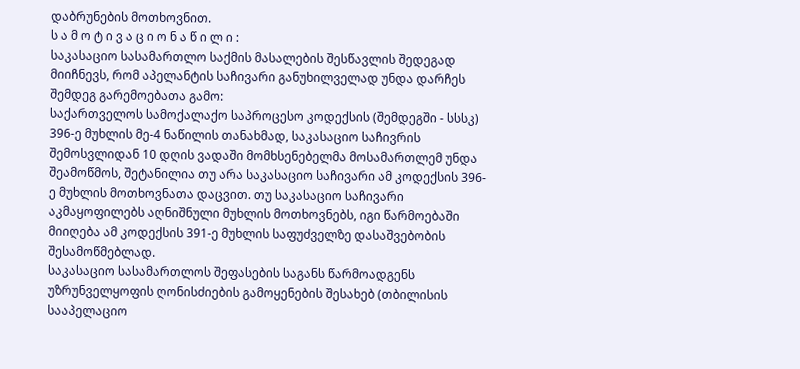დაბრუნების მოთხოვნით.
ს ა მ ო ტ ი ვ ა ც ი ო ნ ა წ ი ლ ი :
საკასაციო სასამართლო საქმის მასალების შესწავლის შედეგად მიიჩნევს, რომ აპელანტის საჩივარი განუხილველად უნდა დარჩეს შემდეგ გარემოებათა გამო:
საქართველოს სამოქალაქო საპროცესო კოდექსის (შემდეგში - სსსკ) 396-ე მუხლის მე-4 ნაწილის თანახმად, საკასაციო საჩივრის შემოსვლიდან 10 დღის ვადაში მომხსენებელმა მოსამართლემ უნდა შეამოწმოს, შეტანილია თუ არა საკასაციო საჩივარი ამ კოდექსის 396-ე მუხლის მოთხოვნათა დაცვით. თუ საკასაციო საჩივარი აკმაყოფილებს აღნიშნული მუხლის მოთხოვნებს, იგი წარმოებაში მიიღება ამ კოდექსის 391-ე მუხლის საფუძველზე დასაშვებობის შესამოწმებლად.
საკასაციო სასამართლოს შეფასების საგანს წარმოადგენს უზრუნველყოფის ღონისძიების გამოყენების შესახებ (თბილისის სააპელაციო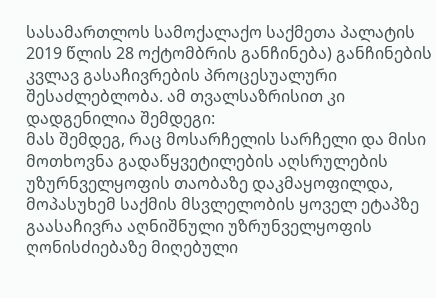სასამართლოს სამოქალაქო საქმეთა პალატის 2019 წლის 28 ოქტომბრის განჩინება) განჩინების კვლავ გასაჩივრების პროცესუალური შესაძლებლობა. ამ თვალსაზრისით კი დადგენილია შემდეგი:
მას შემდეგ, რაც მოსარჩელის სარჩელი და მისი მოთხოვნა გადაწყვეტილების აღსრულების უზურნველყოფის თაობაზე დაკმაყოფილდა, მოპასუხემ საქმის მსვლელობის ყოველ ეტაპზე გაასაჩივრა აღნიშნული უზრუნველყოფის ღონისძიებაზე მიღებული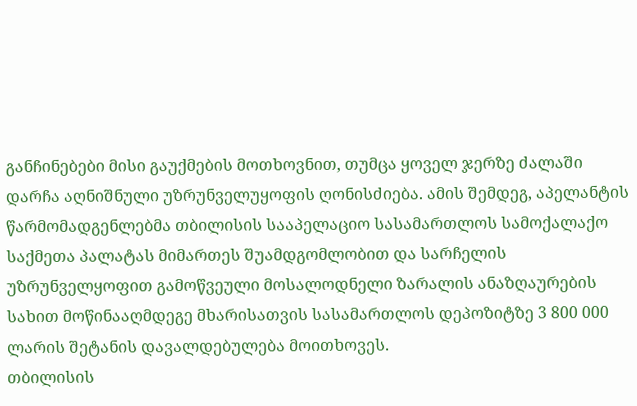განჩინებები მისი გაუქმების მოთხოვნით, თუმცა ყოველ ჯერზე ძალაში დარჩა აღნიშნული უზრუნველუყოფის ღონისძიება. ამის შემდეგ, აპელანტის წარმომადგენლებმა თბილისის სააპელაციო სასამართლოს სამოქალაქო საქმეთა პალატას მიმართეს შუამდგომლობით და სარჩელის უზრუნველყოფით გამოწვეული მოსალოდნელი ზარალის ანაზღაურების სახით მოწინააღმდეგე მხარისათვის სასამართლოს დეპოზიტზე 3 800 000 ლარის შეტანის დავალდებულება მოითხოვეს.
თბილისის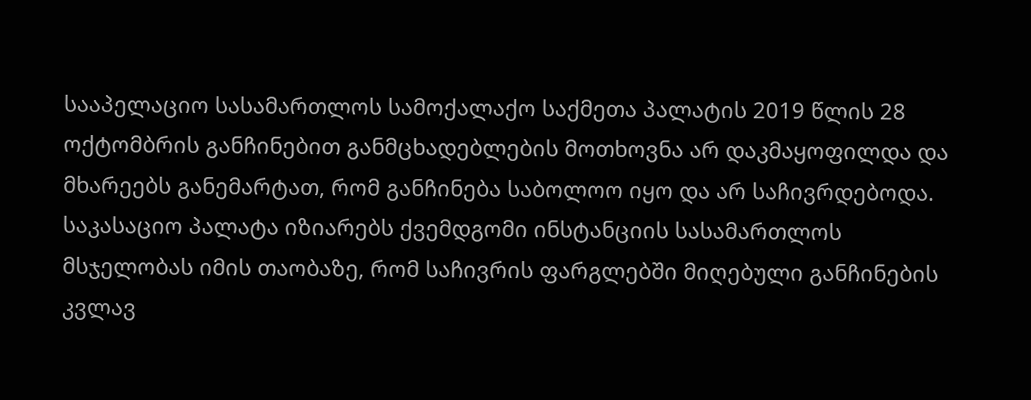სააპელაციო სასამართლოს სამოქალაქო საქმეთა პალატის 2019 წლის 28 ოქტომბრის განჩინებით განმცხადებლების მოთხოვნა არ დაკმაყოფილდა და მხარეებს განემარტათ, რომ განჩინება საბოლოო იყო და არ საჩივრდებოდა.
საკასაციო პალატა იზიარებს ქვემდგომი ინსტანციის სასამართლოს მსჯელობას იმის თაობაზე, რომ საჩივრის ფარგლებში მიღებული განჩინების კვლავ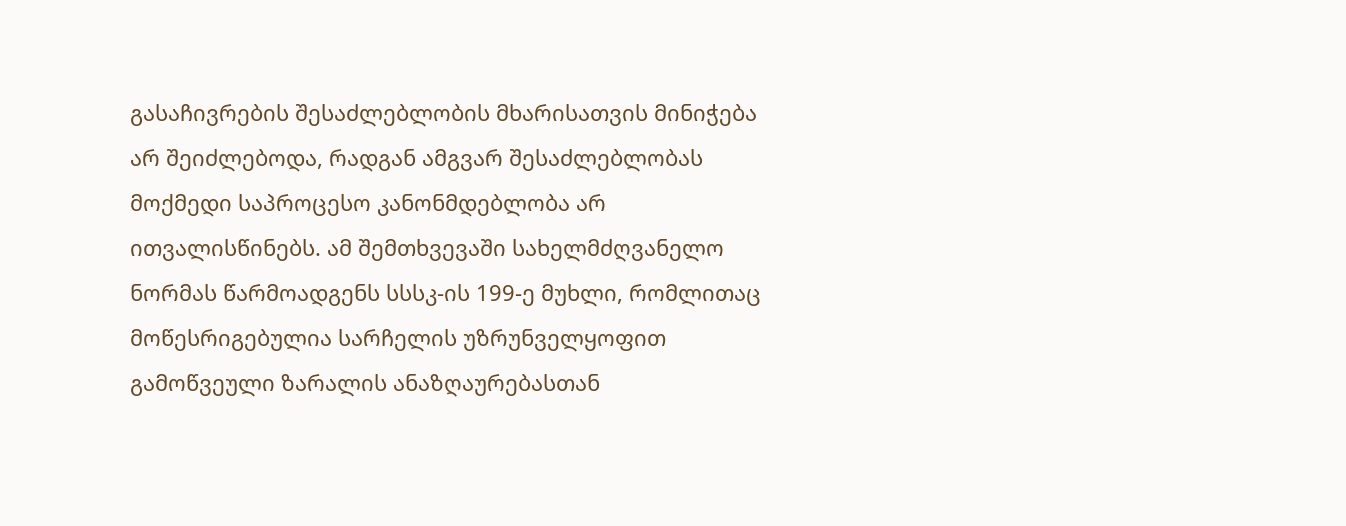გასაჩივრების შესაძლებლობის მხარისათვის მინიჭება არ შეიძლებოდა, რადგან ამგვარ შესაძლებლობას მოქმედი საპროცესო კანონმდებლობა არ ითვალისწინებს. ამ შემთხვევაში სახელმძღვანელო ნორმას წარმოადგენს სსსკ-ის 199-ე მუხლი, რომლითაც მოწესრიგებულია სარჩელის უზრუნველყოფით გამოწვეული ზარალის ანაზღაურებასთან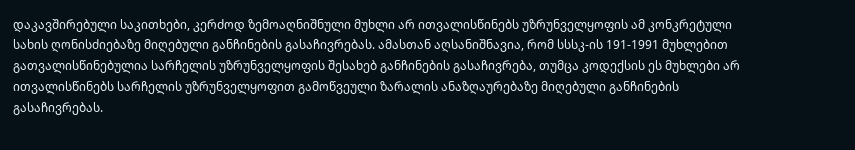დაკავშირებული საკითხები, კერძოდ ზემოაღნიშნული მუხლი არ ითვალისწინებს უზრუნველყოფის ამ კონკრეტული სახის ღონისძიებაზე მიღებული განჩინების გასაჩივრებას. ამასთან აღსანიშნავია, რომ სსსკ-ის 191-1991 მუხლებით გათვალისწინებულია სარჩელის უზრუნველყოფის შესახებ განჩინების გასაჩივრება, თუმცა კოდექსის ეს მუხლები არ ითვალისწინებს სარჩელის უზრუნველყოფით გამოწვეული ზარალის ანაზღაურებაზე მიღებული განჩინების გასაჩივრებას.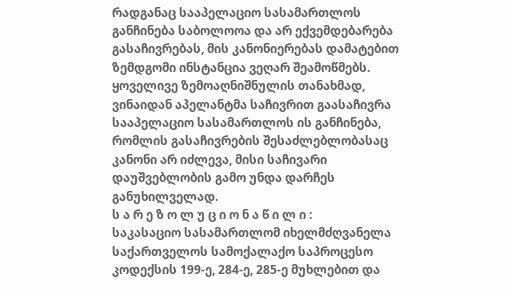რადგანაც სააპელაციო სასამართლოს განჩინება საბოლოოა და არ ექვემდებარება გასაჩივრებას, მის კანონიერებას დამატებით ზემდგომი ინსტანცია ვეღარ შეამოწმებს.
ყოველივე ზემოაღნიშნულის თანახმად, ვინაიდან აპელანტმა საჩივრით გაასაჩივრა სააპელაციო სასამართლოს ის განჩინება, რომლის გასაჩივრების შესაძლებლობასაც კანონი არ იძლევა, მისი საჩივარი დაუშვებლობის გამო უნდა დარჩეს განუხილველად.
ს ა რ ე ზ ო ლ უ ც ი ო ნ ა წ ი ლ ი :
საკასაციო სასამართლომ იხელმძღვანელა საქართველოს სამოქალაქო საპროცესო კოდექსის 199-ე, 284-ე, 285-ე მუხლებით და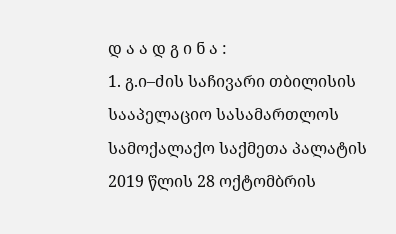დ ა ა დ გ ი ნ ა :
1. გ.ი–ძის საჩივარი თბილისის სააპელაციო სასამართლოს სამოქალაქო საქმეთა პალატის 2019 წლის 28 ოქტომბრის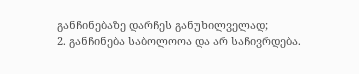განჩინებაზე დარჩეს განუხილველად;
2. განჩინება საბოლოოა და არ საჩივრდება.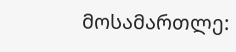მოსამართლე: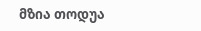მზია თოდუა